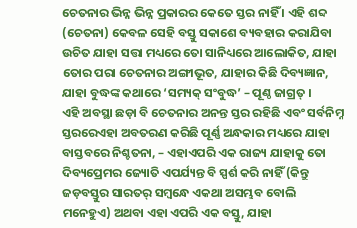ଚେତନାର ଭିନ୍ନ ଭିନ୍ନ ପ୍ରକାରର କେତେ ସ୍ତର ନାହିଁ । ଏହି ଶବ୍ଦ (ଚେତନା) କେବଳ ସେହି ବସ୍ତୁ ସକାଶେ ବ୍ୟବହାର କରାଯିବା ଉଚିତ ଯାହା ସତ୍ତା ମଧ୍ୟରେ ତୋ ସାନିଧ୍ୟରେ ଆଲୋକିତ, ଯାହା ତୋର ପରା ଚେତନାର ଅଙ୍ଗୀଭୂତ, ଯାହାର କିଛି ଦିବ୍ୟଜ୍ଞାନ, ଯାହା ବୁଦ୍ଧଙ୍କ କଥାରେ ‘ସମ୍ୟକ୍ ସଂବୁଦ୍ଧ’ – ପୂଣ୍ଠ ଜାଗ୍ରତ୍ ।
ଏହି ଅବସ୍ଥା ଛଡ଼ା ବି ଚେତନାର ଅନନ୍ତ ସ୍ତର ରହିଛି ଏବଂ ସର୍ବନିମ୍ନ ସ୍ତରରେଏହା ଅବତରଣ କରିଛି ପୂର୍ଣ୍ଣ ଅନ୍ଧକାର ମଧ୍ୟରେ ଯାହା ବାସ୍ତବରେ ନିଶ୍ଚତନା, – ଏହାଏପରି ଏକ ରାଜ୍ୟ ଯାହାକୁ ତୋ ଦିବ୍ୟପ୍ରେମର ଜ୍ୟୋତି ଏପର୍ଯ୍ୟନ୍ତ ବି ସ୍ପର୍ଶ କରି ନାହିଁ (କିନ୍ତୁ ଜଡ଼ବସ୍ତୁର ସାରତର୍ ସମ୍ବନ୍ଧେ ଏକଥା ଅସମ୍ଭବ ବୋଲି ମନେହୁଏ) ଅଥବା ଏହା ଏପରି ଏକ ବସ୍ତୁ, ଯାହା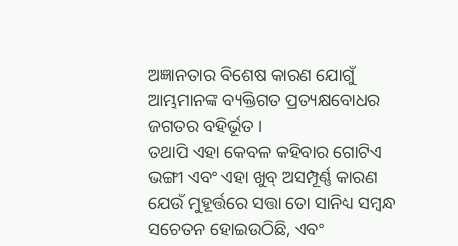ଅଜ୍ଞାନତାର ବିଶେଷ କାରଣ ଯୋଗୁଁ ଆମ୍ଭମାନଙ୍କ ବ୍ୟକ୍ତିଗତ ପ୍ରତ୍ୟକ୍ଷବୋଧର ଜଗତର ବହିର୍ଭୂତ ।
ତଥାପି ଏହା କେବଳ କହିବାର ଗୋଟିଏ ଭଙ୍ଗୀ ଏବଂ ଏହା ଖୁବ୍ ଅସମ୍ପୂର୍ଣ୍ଣ କାରଣ ଯେଉଁ ମୁହୂର୍ତ୍ତରେ ସତ୍ତା ତୋ ସାନିଧ୍ୟ ସମ୍ବନ୍ଧ ସଚେତନ ହୋଇଉଠିଛି, ଏବଂ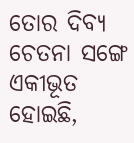ତୋର ଦିବ୍ୟ ଚେତନା ସଙ୍ଗେ ଏକୀଭୂତ ହୋଇଛି,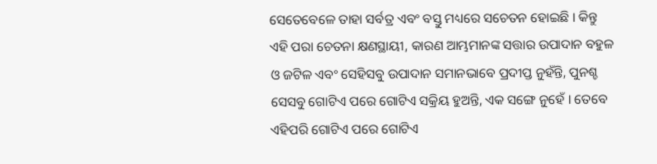ସେତେବେଳେ ତାହା ସର୍ବତ୍ର ଏବଂ ବସ୍ତୁ ମଧ୍ୟରେ ସଚେତନ ହୋଇଛି । କିନ୍ତୁ ଏହି ପରା ଚେତନା କ୍ଷଣସ୍ଥାୟୀ, କାରଣ ଆମ୍ଭମାନଙ୍କ ସତ୍ତାର ଉପାଦାନ ବହୁଳ ଓ ଜଟିଳ ଏବଂ ସେହିସବୁ ଉପାଦାନ ସମାନଭାବେ ପ୍ରଦୀପ୍ତ ନୁହଁନ୍ତି, ପୁନଶ୍ଚ ସେସବୁ ଗୋଟିଏ ପରେ ଗୋଟିଏ ସକ୍ରିୟ ହୁଅନ୍ତି, ଏକ ସଙ୍ଗେ ନୁହେଁ । ତେବେ ଏହିପରି ଗୋଟିଏ ପରେ ଗୋଟିଏ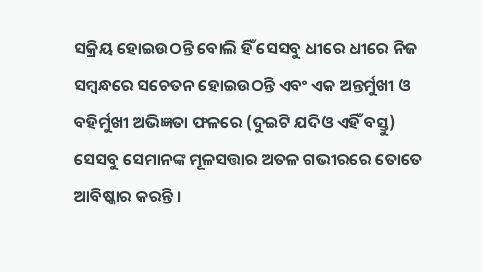ସକ୍ରିୟ ହୋଇଉଠନ୍ତି ବୋଲି ହିଁ ସେସବୁ ଧୀରେ ଧୀରେ ନିଜ ସମ୍ବନ୍ଧରେ ସଚେତନ ହୋଇଉଠନ୍ତି ଏବଂ ଏକ ଅନ୍ତର୍ମୁଖୀ ଓ ବହିର୍ମୁଖୀ ଅଭିଜ୍ଞତା ଫଳରେ (ଦୁଇଟି ଯଦିଓ ଏହିଁ ବସ୍ତୁ) ସେସବୁ ସେମାନଙ୍କ ମୂଳସତ୍ତାର ଅତଳ ଗଭୀରରେ ତୋତେ ଆବିଷ୍କାର କରନ୍ତି ।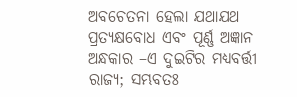ଅବଚେତନା ହେଲା ଯଥାଯଥ ପ୍ରତ୍ୟକ୍ଷବୋଧ ଏବଂ ପୂର୍ଣ୍ଣ ଅଜ୍ଞାନ ଅନ୍ଧକାର –ଏ ଦୁଇଟିର ମଧ୍ୟବର୍ତ୍ତୀ ରାଜ୍ୟ; ସମ୍ଭବତଃ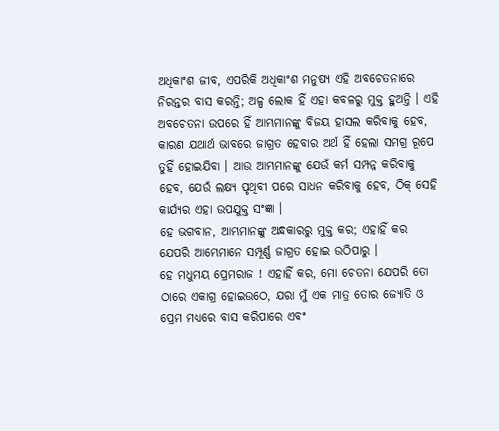ଅଧିକାଂଶ ଜୀବ, ଏପରିକି ଅଧିକାଂଶ ମନୁଷ୍ୟ ଏହି ଅବଚେତନାରେ ନିରନ୍ତର ବାସ କରନ୍ତି; ଅଳ୍ପ ଲୋକ ହିଁ ଏହା କବଳରୁ ମୁକ୍ତ ହୁଅନ୍ତି । ଏହି ଅବଚେତନା ଉପରେ ହିଁ ଆମ୍ଭମାନଙ୍କୁ ବିଜୟ ହାସଲ କରିବାକୁ ହେବ, କାରଣ ଯଥାର୍ଥ ଭାବରେ ଜାଗ୍ରତ ହେବାର ଅର୍ଥ ହିଁ ହେଲା ସମଗ୍ର ରୂପେ ତୁହିଁ ହୋଇଯିବା । ଆଉ ଆମ୍ଭମାନଙ୍କୁ ଯେଉଁ କର୍ମ ସମ୍ପନ୍ନ କରିବାକୁ ହେବ, ଯେଉଁ ଲକ୍ଷ୍ୟ ପୃଥିବୀ ପରେ ସାଧନ କରିବାକୁ ହେବ, ଠିକ୍ ସେହି କାର୍ଯ୍ୟର ଏହା ଉପଯୁକ୍ତ ସଂଜ୍ଞା ।
ହେ ଭଗବାନ, ଆମ୍ଭମାନଙ୍କୁ ଅନ୍ଧକାରରୁ ମୁକ୍ତ କର; ଏହାହିଁ କର ଯେପରି ଆମ୍ଭେମାନେ ସମ୍ପୂର୍ଣ୍ଣ ଜାଗ୍ରତ ହୋଇ ଉଠିପାରୁ ।
ହେ ମଧୁମୟ ପ୍ରେମରାଜ ! ଏହାହିଁ କର, ମୋ ଚେତନା ଯେପରି ତୋ ଠାରେ ଏକାଗ୍ର ହୋଇଉଠେ, ଯରା ମୁଁ ଏକ ମାତ୍ର ତୋର ଜ୍ୟୋତି ଓ ପ୍ରେମ ମଧ୍ୟରେ ବାସ କରିପାରେ ଏବଂ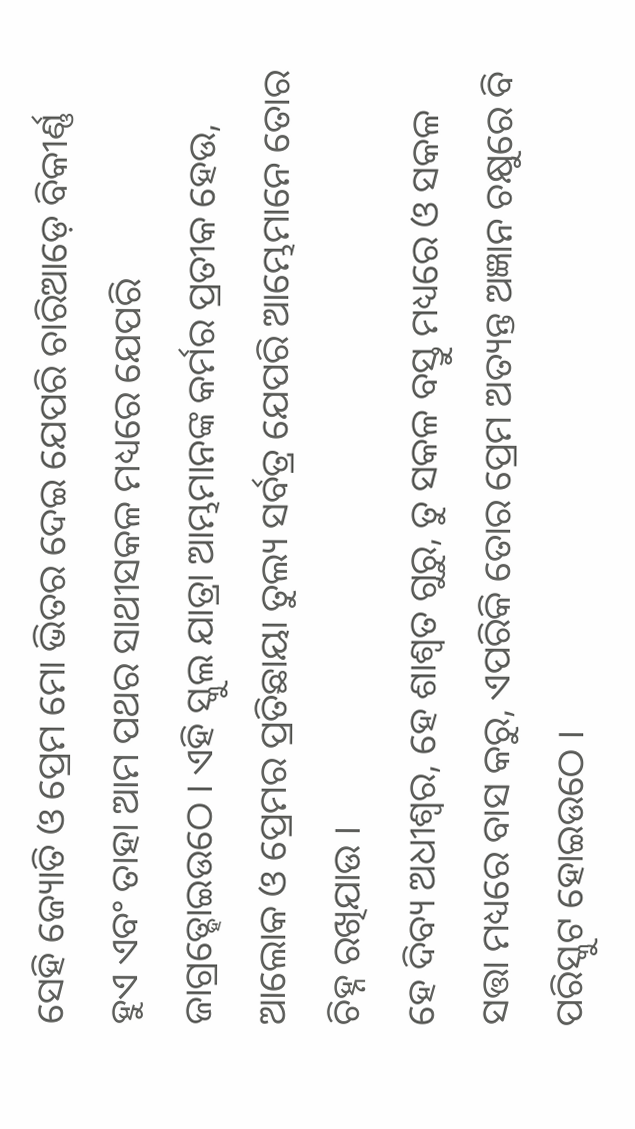ସେହି ଜ୍ୟୋତି ଓ ପ୍ରେମ ମୋ ଭିତର ଦେଇ ଯେପରି ଚାରିଆଡ଼େ ବିକୀର୍ଣ୍ଣ ହୁଏ ଏବଂ ତାହା ଆମ ପଥର ସାଥୀସକଳ ମଧ୍ୟରେ ଯେପରି ଜାଗ୍ରତ୍ହୋଇଉଠେ । ଏହି ସ୍କୁଲ ଯାତ୍ରା ଆମ୍ଭମାନଙ୍କ କର୍ମର ପ୍ରତୀକ ହେଉ, ଆଲୋକ ଓ ପ୍ରେମର ପ୍ରତିଛାୟା ତୁଲ୍ୟ ସର୍ବତ୍ର ଯେପରି ଆମ୍ଭେମାନେ ତୋର ଚିହ୍ନ ରଖିଯାଉ ।
ହେ ଦିବ୍ୟ ଅଧୀଶ୍ୱର, ହେ ଶାଶ୍ୱତ ଗୁରୁ, ତୁ ସକଳ ବସ୍ତୁ ମଧ୍ୟରେ ଓ ସକଳ ସତ୍ତା ମଧ୍ୟରେ ବାସ କରୁ, ଏପରିକି ତୋର ପ୍ରେମ ଅତ୍ୟନ୍ତ ଅଜ୍ଞାନ ଚକ୍ଷୁରେ ବି ପରିସ୍କୁଟ ହୋଇଉଠେ ।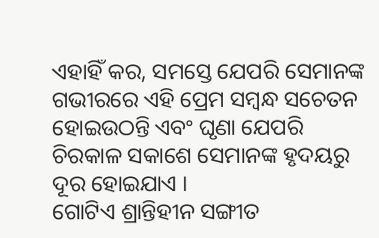ଏହାହିଁ କର, ସମସ୍ତେ ଯେପରି ସେମାନଙ୍କ ଗଭୀରରେ ଏହି ପ୍ରେମ ସମ୍ବନ୍ଧ ସଚେତନ ହୋଇଉଠନ୍ତି ଏବଂ ଘୃଣା ଯେପରି ଚିରକାଳ ସକାଶେ ସେମାନଙ୍କ ହୃଦୟରୁ ଦୂର ହୋଇଯାଏ ।
ଗୋଟିଏ ଶ୍ରାନ୍ତିହୀନ ସଙ୍ଗୀତ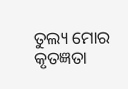ତୁଲ୍ୟ ମୋର କୃତଜ୍ଞତା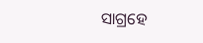ସାଗ୍ରହେ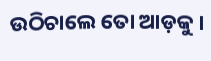ଉଠିଚାଲେ ତୋ ଆଡ଼କୁ ।